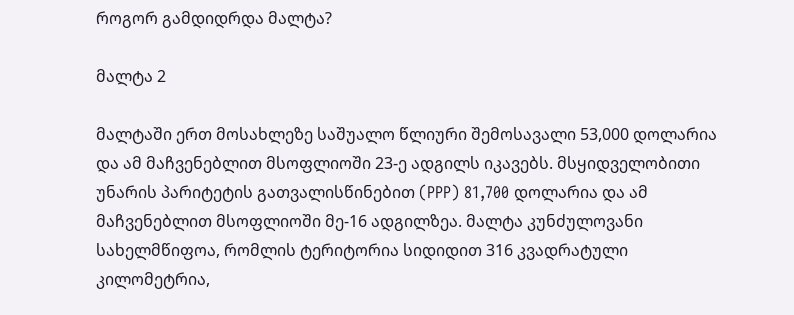როგორ გამდიდრდა მალტა?

მალტა 2

მალტაში ერთ მოსახლეზე საშუალო წლიური შემოსავალი 53,000 დოლარია და ამ მაჩვენებლით მსოფლიოში 23-ე ადგილს იკავებს. მსყიდველობითი უნარის პარიტეტის გათვალისწინებით (PPP) 81,700 დოლარია და ამ მაჩვენებლით მსოფლიოში მე-16 ადგილზეა. მალტა კუნძულოვანი სახელმწიფოა, რომლის ტერიტორია სიდიდით 316 კვადრატული კილომეტრია,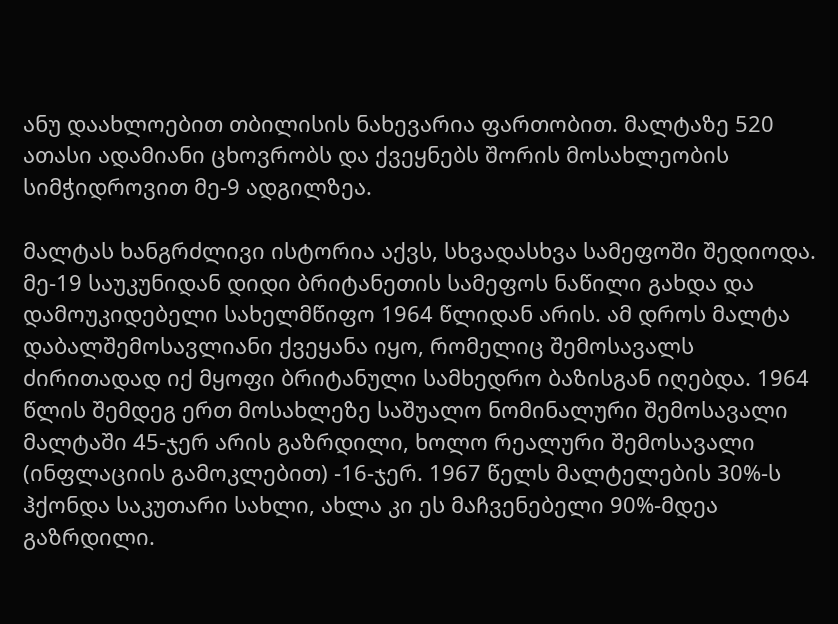ანუ დაახლოებით თბილისის ნახევარია ფართობით. მალტაზე 520 ათასი ადამიანი ცხოვრობს და ქვეყნებს შორის მოსახლეობის სიმჭიდროვით მე-9 ადგილზეა.

მალტას ხანგრძლივი ისტორია აქვს, სხვადასხვა სამეფოში შედიოდა. მე-19 საუკუნიდან დიდი ბრიტანეთის სამეფოს ნაწილი გახდა და დამოუკიდებელი სახელმწიფო 1964 წლიდან არის. ამ დროს მალტა დაბალშემოსავლიანი ქვეყანა იყო, რომელიც შემოსავალს ძირითადად იქ მყოფი ბრიტანული სამხედრო ბაზისგან იღებდა. 1964 წლის შემდეგ ერთ მოსახლეზე საშუალო ნომინალური შემოსავალი მალტაში 45-ჯერ არის გაზრდილი, ხოლო რეალური შემოსავალი (ინფლაციის გამოკლებით) -16-ჯერ. 1967 წელს მალტელების 30%-ს ჰქონდა საკუთარი სახლი, ახლა კი ეს მაჩვენებელი 90%-მდეა გაზრდილი.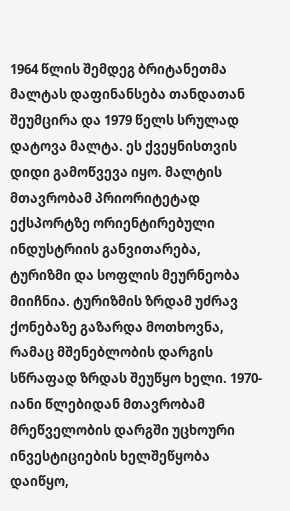1964 წლის შემდეგ ბრიტანეთმა მალტას დაფინანსება თანდათან შეუმცირა და 1979 წელს სრულად დატოვა მალტა. ეს ქვეყნისთვის დიდი გამოწვევა იყო. მალტის მთავრობამ პრიორიტეტად ექსპორტზე ორიენტირებული ინდუსტრიის განვითარება, ტურიზმი და სოფლის მეურნეობა მიიჩნია. ტურიზმის ზრდამ უძრავ ქონებაზე გაზარდა მოთხოვნა, რამაც მშენებლობის დარგის სწრაფად ზრდას შეუწყო ხელი. 1970-იანი წლებიდან მთავრობამ მრეწველობის დარგში უცხოური ინვესტიციების ხელშეწყობა დაიწყო,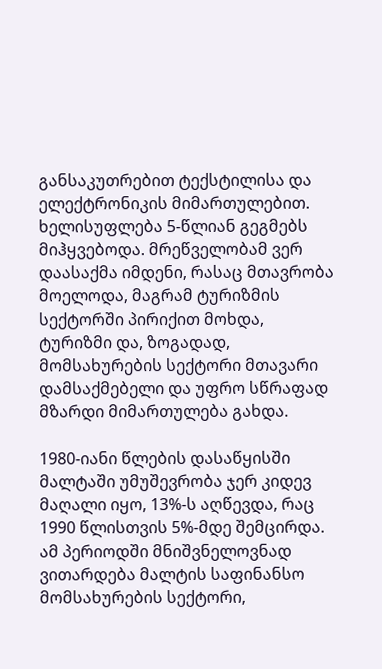განსაკუთრებით ტექსტილისა და ელექტრონიკის მიმართულებით. ხელისუფლება 5-წლიან გეგმებს მიჰყვებოდა. მრეწველობამ ვერ დაასაქმა იმდენი, რასაც მთავრობა მოელოდა, მაგრამ ტურიზმის სექტორში პირიქით მოხდა, ტურიზმი და, ზოგადად, მომსახურების სექტორი მთავარი დამსაქმებელი და უფრო სწრაფად მზარდი მიმართულება გახდა.

1980-იანი წლების დასაწყისში მალტაში უმუშევრობა ჯერ კიდევ მაღალი იყო, 13%-ს აღწევდა, რაც 1990 წლისთვის 5%-მდე შემცირდა. ამ პერიოდში მნიშვნელოვნად ვითარდება მალტის საფინანსო მომსახურების სექტორი,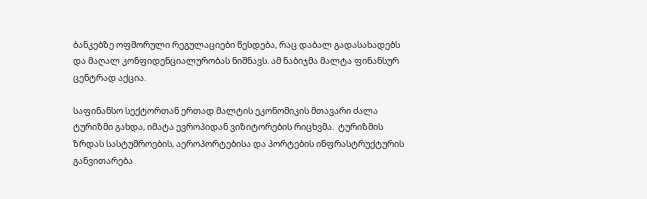ბანკებზე ოფშორული რეგულაციები წესდება, რაც დაბალ გადასახადებს და მაღალ კონფიდენციალურობას ნიშნავს. ამ ნაბიჯმა მალტა ფინანსურ ცენტრად აქცია.

საფინანსო სექტორთან ერთად მალტის ეკონომიკის მთავარი ძალა ტურიზმი გახდა, იმატა ევროპიდან ვიზიტორების რიცხვმა.  ტურიზმის ზრდას სასტუმროების, აეროპორტებისა და პორტების ინფრასტრუქტურის განვითარება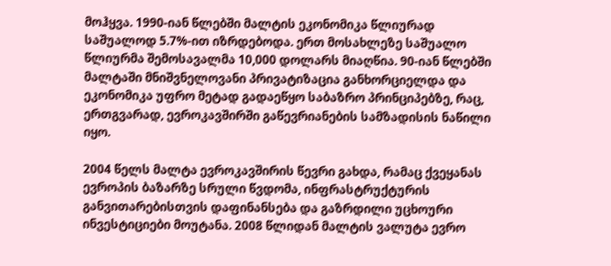მოჰყვა. 1990-იან წლებში მალტის ეკონომიკა წლიურად საშუალოდ 5.7%-ით იზრდებოდა. ერთ მოსახლეზე საშუალო წლიურმა შემოსავალმა 10,000 დოლარს მიაღწია. 90-იან წლებში მალტაში მნიშვნელოვანი პრივატიზაცია განხორციელდა და ეკონომიკა უფრო მეტად გადაეწყო საბაზრო პრინციპებზე, რაც, ერთგვარად, ევროკავშირში გაწევრიანების სამზადისის ნაწილი იყო.

2004 წელს მალტა ევროკავშირის წევრი გახდა, რამაც ქვეყანას ევროპის ბაზარზე სრული წვდომა, ინფრასტრუქტურის განვითარებისთვის დაფინანსება და გაზრდილი უცხოური ინვესტიციები მოუტანა. 2008 წლიდან მალტის ვალუტა ევრო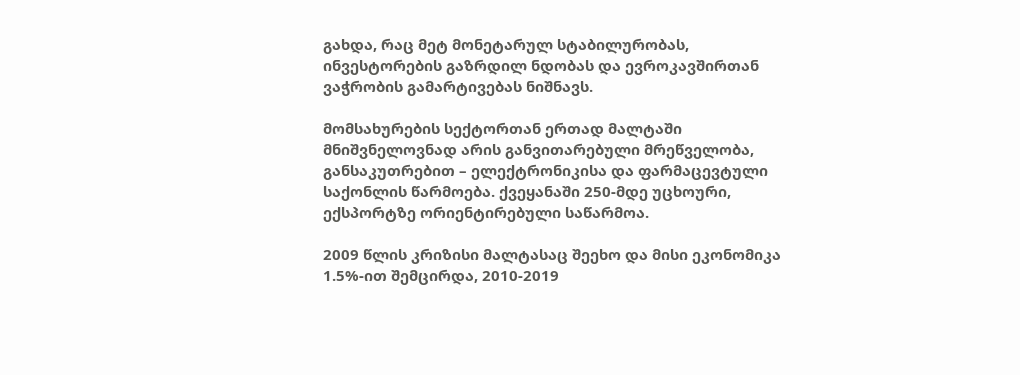გახდა, რაც მეტ მონეტარულ სტაბილურობას, ინვესტორების გაზრდილ ნდობას და ევროკავშირთან ვაჭრობის გამარტივებას ნიშნავს.

მომსახურების სექტორთან ერთად მალტაში მნიშვნელოვნად არის განვითარებული მრეწველობა, განსაკუთრებით – ელექტრონიკისა და ფარმაცევტული საქონლის წარმოება. ქვეყანაში 250-მდე უცხოური, ექსპორტზე ორიენტირებული საწარმოა.

2009 წლის კრიზისი მალტასაც შეეხო და მისი ეკონომიკა 1.5%-ით შემცირდა, 2010-2019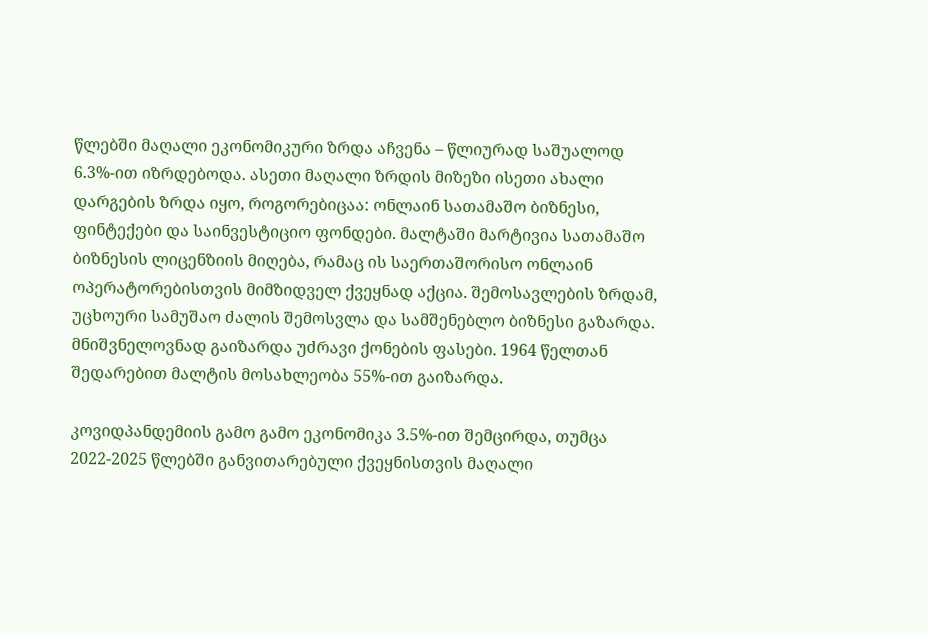წლებში მაღალი ეკონომიკური ზრდა აჩვენა – წლიურად საშუალოდ 6.3%-ით იზრდებოდა. ასეთი მაღალი ზრდის მიზეზი ისეთი ახალი დარგების ზრდა იყო, როგორებიცაა: ონლაინ სათამაშო ბიზნესი, ფინტექები და საინვესტიციო ფონდები. მალტაში მარტივია სათამაშო ბიზნესის ლიცენზიის მიღება, რამაც ის საერთაშორისო ონლაინ ოპერატორებისთვის მიმზიდველ ქვეყნად აქცია. შემოსავლების ზრდამ, უცხოური სამუშაო ძალის შემოსვლა და სამშენებლო ბიზნესი გაზარდა. მნიშვნელოვნად გაიზარდა უძრავი ქონების ფასები. 1964 წელთან შედარებით მალტის მოსახლეობა 55%-ით გაიზარდა.

კოვიდპანდემიის გამო გამო ეკონომიკა 3.5%-ით შემცირდა, თუმცა 2022-2025 წლებში განვითარებული ქვეყნისთვის მაღალი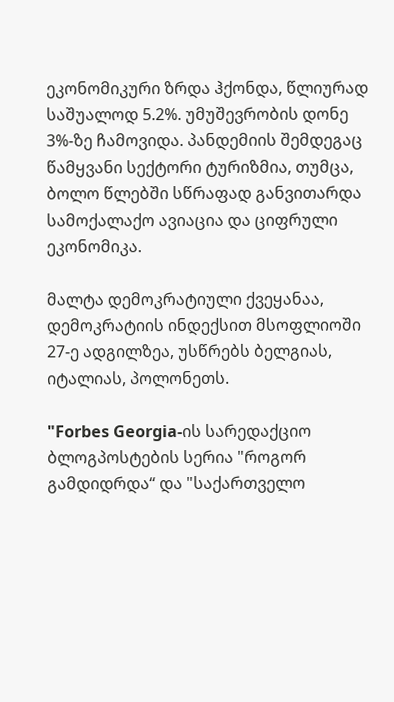ეკონომიკური ზრდა ჰქონდა, წლიურად საშუალოდ 5.2%. უმუშევრობის დონე 3%-ზე ჩამოვიდა. პანდემიის შემდეგაც წამყვანი სექტორი ტურიზმია, თუმცა, ბოლო წლებში სწრაფად განვითარდა სამოქალაქო ავიაცია და ციფრული ეკონომიკა.

მალტა დემოკრატიული ქვეყანაა, დემოკრატიის ინდექსით მსოფლიოში 27-ე ადგილზეა, უსწრებს ბელგიას, იტალიას, პოლონეთს.

"Forbes Georgia-ის სარედაქციო ბლოგპოსტების სერია "როგორ გამდიდრდა“ და "საქართველო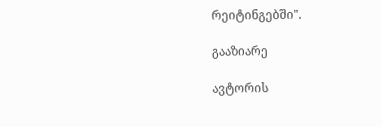რეიტინგებში".

გააზიარე

ავტორის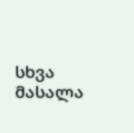სხვა მასალა